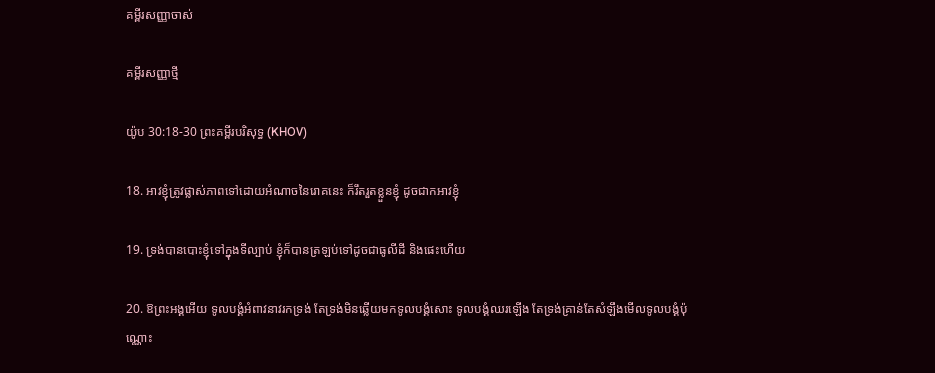គម្ពីរសញ្ញាចាស់

គម្ពីរសញ្ញាថ្មី

យ៉ូប 30:18-30 ព្រះគម្ពីរបរិសុទ្ធ (KHOV)

18. អាវខ្ញុំត្រូវផ្លាស់ភាពទៅដោយអំណាចនៃរោគនេះ ក៏រឹត‌រួតខ្លួនខ្ញុំ ដូចជាកអាវខ្ញុំ

19. ទ្រង់បានបោះខ្ញុំទៅក្នុងទីល្បាប់ ខ្ញុំក៏បានត្រឡប់ទៅដូចជាធូលីដី និងផេះហើយ

20. ឱព្រះ‌អង្គអើយ ទូល‌បង្គំអំពាវ‌នាវរកទ្រង់ តែទ្រង់មិនឆ្លើយមកទូល‌បង្គំសោះ ទូល‌បង្គំឈរឡើង តែទ្រង់គ្រាន់តែសំឡឹងមើលទូល‌បង្គំប៉ុណ្ណោះ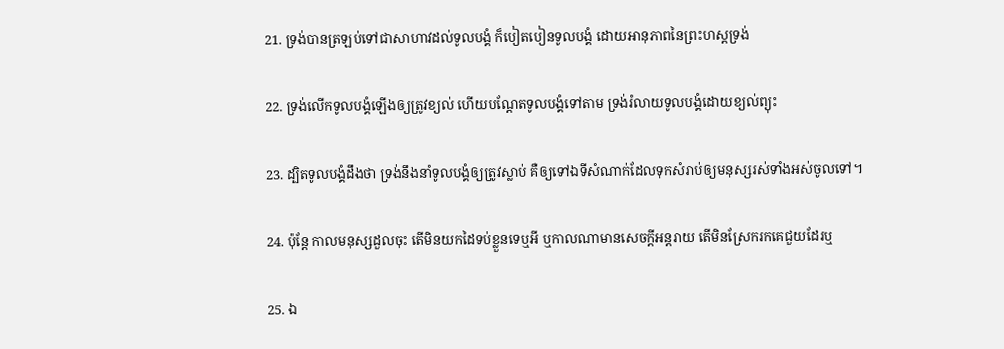21. ទ្រង់បានត្រឡប់ទៅជាសាហាវដល់ទូល‌បង្គំ ក៏បៀត‌បៀនទូល‌បង្គំ ដោយអានុ‌ភាពនៃព្រះ‌ហស្តទ្រង់

22. ទ្រង់លើកទូល‌បង្គំឡើងឲ្យត្រូវខ្យល់ ហើយបណ្តែតទូល‌បង្គំទៅតាម ទ្រង់រំលាយទូល‌បង្គំដោយខ្យល់ព្យុះ

23. ដ្បិតទូល‌បង្គំដឹងថា ទ្រង់នឹងនាំទូល‌បង្គំឲ្យត្រូវស្លាប់ គឺឲ្យទៅឯទីសំណាក់ដែលទុកសំរាប់ឲ្យមនុស្សរស់ទាំងអស់ចូលទៅ។

24. ប៉ុន្តែ កាលមនុស្សដួលចុះ តើមិនយកដៃទប់ខ្លួនទេឬអី ឬកាលណាមានសេចក្តីអន្តរាយ តើមិនស្រែករកគេជួយដែរឬ

25. ឯ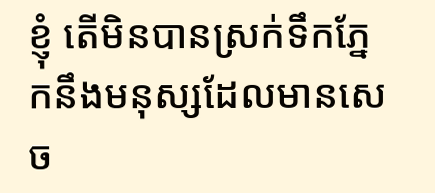ខ្ញុំ តើមិនបានស្រក់ទឹកភ្នែកនឹងមនុស្សដែលមានសេច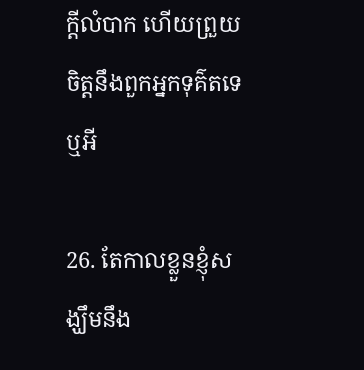ក្តីលំបាក ហើយព្រួយចិត្តនឹងពួកអ្នកទុគ៌តទេឬអី

26. តែកាលខ្លួនខ្ញុំសង្ឃឹមនឹង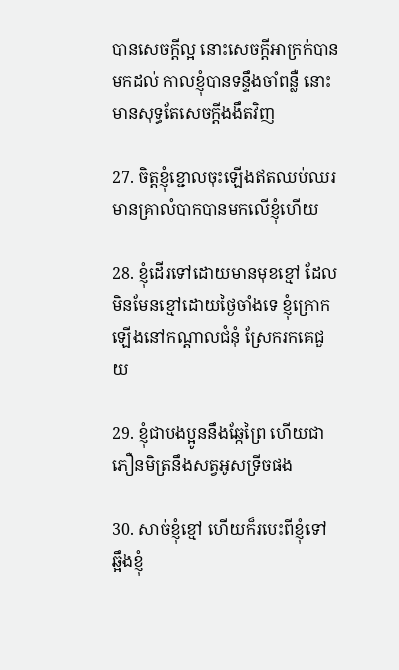បានសេចក្តីល្អ នោះសេចក្តីអាក្រក់បានមកដល់ កាលខ្ញុំបានទន្ទឹងចាំពន្លឺ នោះមានសុទ្ធតែសេចក្តីងងឹតវិញ

27. ចិត្តខ្ញុំខ្ជោលចុះឡើងឥតឈប់ឈរ មានគ្រាលំបាកបានមកលើខ្ញុំហើយ

28. ខ្ញុំដើរទៅដោយមានមុខខ្មៅ ដែលមិនមែនខ្មៅដោយថ្ងៃចាំងទេ ខ្ញុំក្រោកឡើងនៅកណ្តាលជំនុំ ស្រែករកគេជួយ

29. ខ្ញុំជាបងប្អូននឹងឆ្កែព្រៃ ហើយជាភឿន‌មិត្រនឹងសត្វអូសទ្រីចផង

30. សាច់ខ្ញុំខ្មៅ ហើយក៏របេះពីខ្ញុំទៅ ឆ្អឹងខ្ញុំ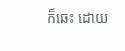ក៏ឆេះ ដោយ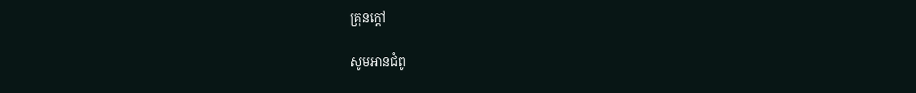គ្រុនក្តៅ

សូមអានជំពូ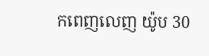កពេញលេញ យ៉ូប 30